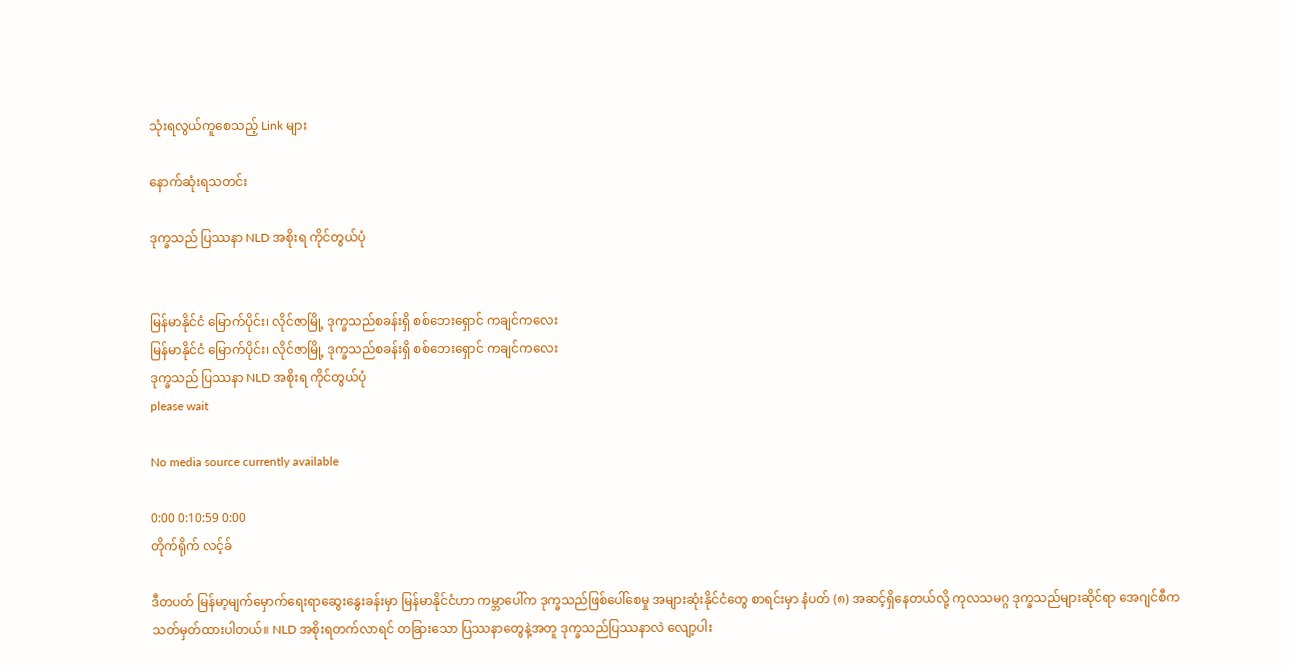သုံးရလွယ်ကူစေသည့် Link များ

နောက်ဆုံးရသတင်း

ဒုက္ခသည် ပြဿနာ NLD အစိုးရ ကိုင်တွယ်ပုံ


မြန်မာနိုင်ငံ မြောက်ပိုင်း၊ လိုင်ဇာမြို့ ဒုက္ခသည်စခန်းရှိ စစ်ဘေးရှောင် ကချင်ကလေး
မြန်မာနိုင်ငံ မြောက်ပိုင်း၊ လိုင်ဇာမြို့ ဒုက္ခသည်စခန်းရှိ စစ်ဘေးရှောင် ကချင်ကလေး
ဒုက္ခသည် ပြဿနာ NLD အစိုးရ ကိုင်တွယ်ပုံ
please wait

No media source currently available

0:00 0:10:59 0:00
တိုက်ရိုက် လင့်ခ်

ဒီတပတ် မြန်မာ့မျက်မှောက်ရေးရာဆွေးနွေးခန်းမှာ မြန်မာနိုင်ငံဟာ ကမ္ဘာပေါ်က ဒုက္ခသည်ဖြစ်ပေါ်စေမှု အများဆုံးနိုင်ငံတွေ စာရင်းမှာ နံပတ် (၈) အဆင့်ရှိနေတယ်လို့ ကုလသမဂ္ဂ ဒုက္ခသည်များဆိုင်ရာ အေဂျင်စီက သတ်မှတ်ထားပါတယ်။ NLD အစိုးရတက်လာရင် တခြားသော ပြဿနာတွေနဲ့အတူ ဒုက္ခသည်ပြဿနာလဲ လျော့ပါး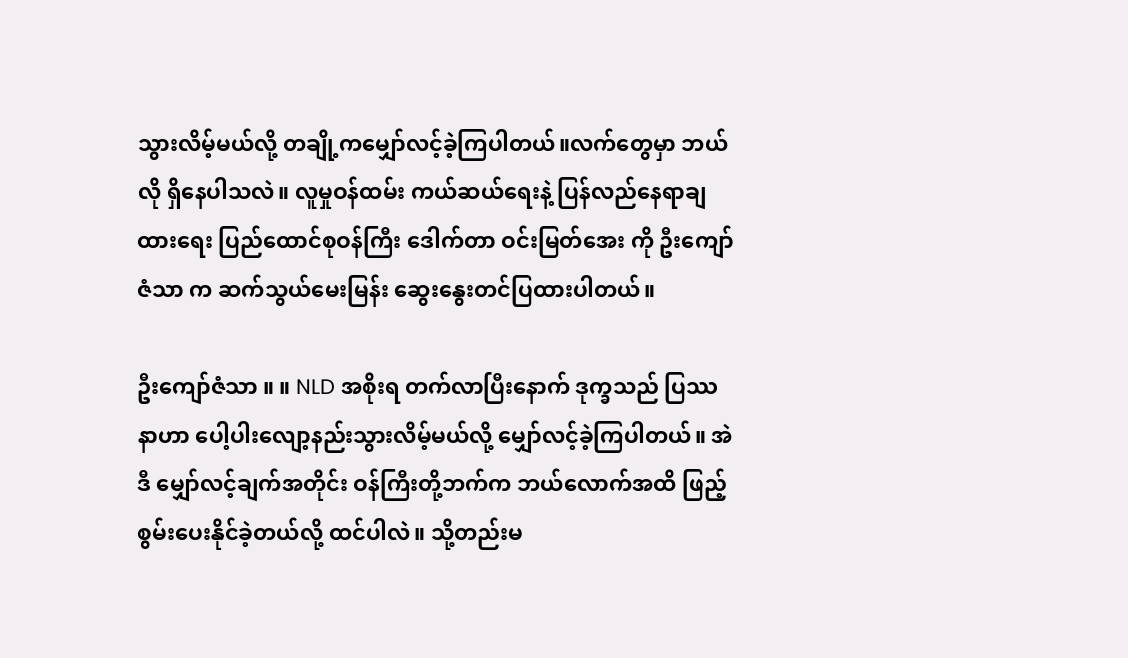သွားလိမ့်မယ်လို့ တချို့ကမျှော်လင့်ခဲ့ကြပါတယ်။လက်တွေမှာ ဘယ်လို ရှိနေပါသလဲ။ လူမှုဝန်ထမ်း ကယ်ဆယ်ရေးနဲ့ ပြန်လည်နေရာချထားရေး ပြည်ထောင်စုဝန်ကြီး ဒေါက်တာ ဝင်းမြတ်အေး ကို ဦးကျော်ဇံသာ က ဆက်သွယ်မေးမြန်း ဆွေးနွေးတင်ပြထားပါတယ်။

ဦးကျော်ဇံသာ ။ ။ NLD အစိုးရ တက်လာပြီးနောက် ဒုက္ခသည် ပြဿနာဟာ ပေါ့ပါးလျော့နည်းသွားလိမ့်မယ်လို့ မျှော်လင့်ခဲ့ကြပါတယ်။ အဲဒီ မျှော်လင့်ချက်အတိုင်း ဝန်ကြီးတို့ဘက်က ဘယ်လောက်အထိ ဖြည့်စွမ်းပေးနိုင်ခဲ့တယ်လို့ ထင်ပါလဲ။ သို့တည်းမ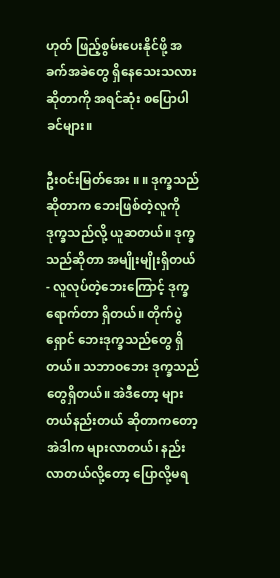ဟုတ် ဖြည့်စွမ်းပေးနိုင်ဖို့ အခက်အခဲတွေ ရှိနေသေးသလားဆိုတာကို အရင်ဆုံး စပြောပါခင်များ။

ဦးဝင်းမြတ်အေး ။ ။ ဒုက္ခသည်ဆိုတာက ဘေးဖြစ်တဲ့လူကို ဒုက္ခသည်လို့ ယူဆတယ်။ ဒုက္ခသည်ဆိုတာ အမျိုးမျိုးရှိတယ် - လူလုပ်တဲ့ဘေးကြောင့် ဒုက္ခရောက်တာ ရှိတယ်။ တိုက်ပွဲရှောင် ဘေးဒုက္ခသည်တွေ ရှိတယ်။ သဘာဝဘေး ဒုက္ခသည်တွေရှိတယ်။ အဲဒီတော့ များတယ်နည်းတယ် ဆိုတာကတော့ အဲဒါက များလာတယ်၊ နည်းလာတယ်လို့တော့ ပြောလို့မရ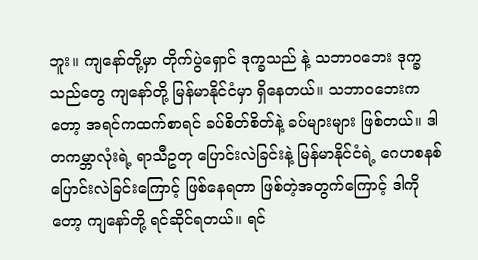ဘူး။ ကျနော်တို့မှာ တိုက်ပွဲရှောင် ဒုက္ခသည် နဲ့ သဘာဝဘေး ဒုက္ခသည်တွေ ကျနော်တို့ မြန်မာနိုင်ငံမှာ ရှိနေတယ်။ သဘာဝဘေးကတော့ အရင်ကထက်စာရင် ခပ်စိတ်စိတ်နဲ့ ခပ်များများ ဖြစ်တယ်။ ဒါ တကမ္ဘာလုံးရဲ့ ရာသီဥတု ပြောင်းလဲခြင်းနဲ့ မြန်မာနိုင်ငံရဲ့ ဂေဟစနစ် ပြောင်းလဲခြင်းကြောင့် ဖြစ်နေရတာ ဖြစ်တဲ့အတွက်ကြောင့် ဒါကိုတော့ ကျနော်တို့ ရင်ဆိုင်ရတယ်။ ရင်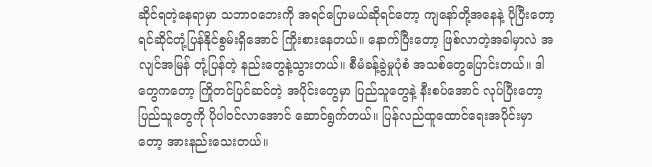ဆိုင်ရတဲ့နေရာမှာ သဘာဝဘေးကို အရင်ပြောမယ်ဆိုရင်တော့ ကျနော်တို့အနေနဲ့ ပိုပြီးတော့ ရင်ဆိုင်တုံ့ပြန်နိုင်စွမ်းရှိအောင် ကြိုးစားနေတယ်။ နောက်ပြီးတော့ ဖြစ်လာတဲ့အခါမှာလဲ အလျင်အမြန် တုံ့ပြန်တဲ့ နည်းတွေနဲ့သွားတယ်။ စီမံခန့်ခွဲမှုပုံစံ အသစ်တွေပြောင်းတယ်။ ဒါတွေကတော့ ကြိုတင်ပြင်ဆင်တဲ့ အပိုင်းတွေမှာ ပြည်သူတွေနဲ့ နီးစပ်အောင် လုပ်ပြီးတော့ ပြည်သူတွေကို ပိုပါဝင်လာအောင် ဆောင်ရွက်တယ်။ ပြန်လည်ထူထောင်ရေးအပိုင်းမှာတော့ အားနည်းသေးတယ်။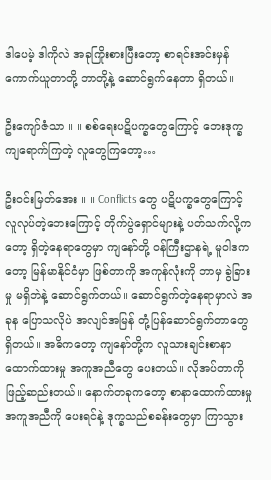ဒါပေမဲ့ ဒါကိုလဲ အခုကြိုးစားပြီးတော့ စာရင်းအင်းမှန် ကောက်ယူတာတို့ ဘာတို့နဲ့ ဆောင်ရွက်နေတာ ရှိတယ်။

ဦးကျော်ဇံသာ ။ ။ စစ်ရေးပဋိပက္ခတွေကြောင့် ဘေးဒုက္ခကျရောက်ကြတဲ့ လူတွေကြတော့…

ဦးဝင်းမြတ်အေး ။ ။ Conflicts တွေ ပဋိပက္ခတွေကြောင့် လူလုပ်တဲ့ဘေးကြောင့် တိုက်ပွဲရှောင်များနဲ့ ပတ်သက်လို့ကတော့ ရှိတဲ့နေရာတွေမှာ ကျနော်တို့ ဝန်ကြီးဌာနရဲ့ မူဝါဒကတော့ မြန်မာနိုင်ငံမှာ ဖြစ်တာကို အကုန်လုံးကို ဘာမှ ခွဲခြားမှု မရှိဘဲနဲ့ ဆောင်ရွက်တယ်။ ဆောင်ရွက်တဲ့နေရာမှာလဲ အခုန ပြောသလိုပဲ အလျင်အမြန် တုံ့ပြန်ဆောင်ရွက်တာတွေ ရှိတယ်။ အဓိကတော့ ကျနော်တို့က လူသားချင်းစာနာထောက်ထားမှု အကူအညီတွေ ပေးတယ်။ လိုအပ်တာကို ဖြည့်ဆည်းတယ်။ နောက်တခုကတော့ စာနာထောက်ထားမှု အကူအညီကို ပေးရင်နဲ့ ဒုက္ခသည်စခန်းတွေမှာ ကြာသွား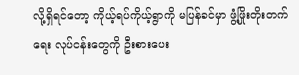လို့ရှိရင်တော့ ကိုယ့်ရပ်ကိုယ့်ရွာကို မပြန်ခင်မှာ ဖွံ့ဖြိုးတိုးတက်ရေး လုပ်ငန်းတွေကို ဦးစားပေး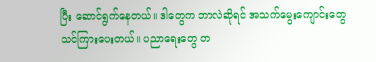ပြီး ဆောင်ရွက်နေတယ်။ ဒါတွေက ဘာလဲဆိုရင် အသက်မွေးကျောင်းတွေ သင်ကြားပေးတယ်။ ပညာရေးတွေ တ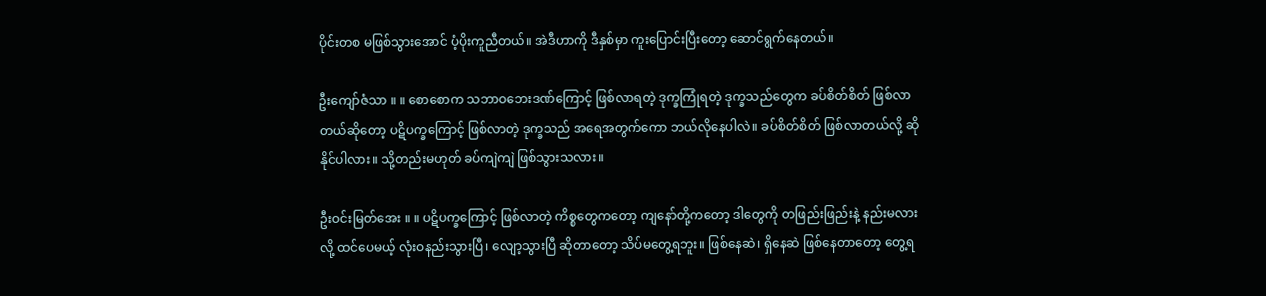ပိုင်းတစ မဖြစ်သွားအောင် ပံ့ပိုးကူညီတယ်။ အဲဒီဟာကို ဒီနှစ်မှာ ကူးပြောင်းပြီးတော့ ဆောင်ရွက်နေတယ်။

ဦးကျော်ဇံသာ ။ ။ စောစောက သဘာဝဘေးဒဏ်ကြောင့် ဖြစ်လာရတဲ့ ဒုက္ခကြုံရတဲ့ ဒုက္ခသည်တွေက ခပ်စိတ်စိတ် ဖြစ်လာတယ်ဆိုတော့ ပဋိပက္ခကြောင့် ဖြစ်လာတဲ့ ဒုက္ခသည် အရေအတွက်ကော ဘယ်လိုနေပါလဲ။ ခပ်စိတ်စိတ် ဖြစ်လာတယ်လို့ ဆိုနိုင်ပါလား။ သို့တည်းမဟုတ် ခပ်ကျဲကျဲ ဖြစ်သွားသလား။

ဦးဝင်းမြတ်အေး ။ ။ ပဋိပက္ခကြောင့် ဖြစ်လာတဲ့ ကိစ္စတွေကတော့ ကျနော်တို့ကတော့ ဒါတွေကို တဖြည်းဖြည်းနဲ့ နည်းမလားလို့ ထင်ပေမယ့် လုံးဝနည်းသွားပြီ၊ လျော့သွားပြီ ဆိုတာတော့ သိပ်မတွေ့ရဘူး။ ဖြစ်နေဆဲ၊ ရှိနေဆဲ ဖြစ်နေတာတော့ တွေ့ရ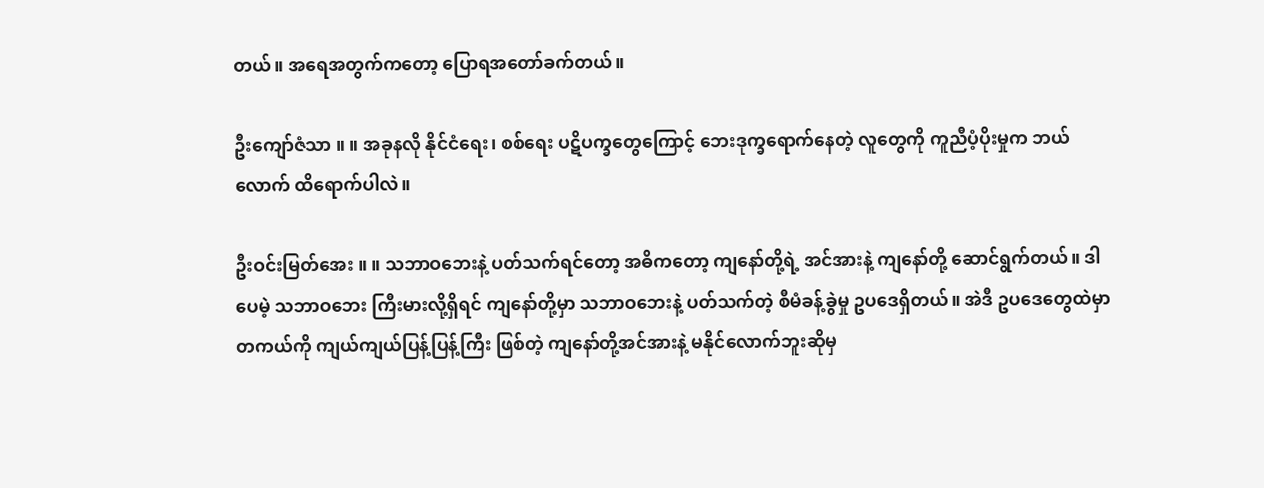တယ်။ အရေအတွက်ကတော့ ပြောရအတော်ခက်တယ်။

ဦးကျော်ဇံသာ ။ ။ အခုနလို နိုင်ငံရေး၊ စစ်ရေး ပဋိပက္ခတွေကြောင့် ဘေးဒုက္ခရောက်နေတဲ့ လူတွေကို ကူညီပံ့ပိုးမှုက ဘယ်လောက် ထိရောက်ပါလဲ။

ဦးဝင်းမြတ်အေး ။ ။ သဘာဝဘေးနဲ့ ပတ်သက်ရင်တော့ အဓိကတော့ ကျနော်တို့ရဲ့ အင်အားနဲ့ ကျနော်တို့ ဆောင်ရွက်တယ်။ ဒါပေမဲ့ သဘာဝဘေး ကြီးမားလို့ရှိရင် ကျနော်တို့မှာ သဘာဝဘေးနဲ့ ပတ်သက်တဲ့ စီမံခန့်ခွဲမှု ဥပဒေရှိတယ်။ အဲဒီ ဥပဒေတွေထဲမှာ တကယ်ကို ကျယ်ကျယ်ပြန့်ပြန့်ကြီး ဖြစ်တဲ့ ကျနော်တို့အင်အားနဲ့ မနိုင်လောက်ဘူးဆိုမှ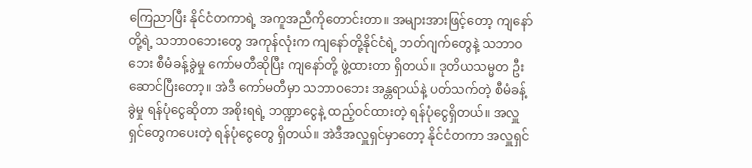ကြေညာပြီး နိုင်ငံတကာရဲ့ အကူအညီကိုတောင်းတာ။ အများအားဖြင့်တော့ ကျနော်တို့ရဲ့ သဘာဝဘေးတွေ အကုန်လုံးက ကျနော်တို့နိုင်ငံရဲ့ ဘတ်ဂျက်တွေနဲ့ သဘာဝဘေး စီမံခန့်ခွဲမှု ကော်မတီဆိုပြီး ကျနော်တို့ ဖွဲ့ထားတာ ရှိတယ်။ ဒုတိယသမ္မတ ဦးဆောင်ပြီးတော့။ အဲဒီ ကော်မတီမှာ သဘာဝဘေး အန္တရာယ်နဲ့ ပတ်သက်တဲ့ စီမံခန့်ခွဲမှု ရန်ပုံငွေဆိုတာ အစိုးရရဲ့ ဘဏ္ဍာငွေနဲ့ ထည့်ဝင်ထားတဲ့ ရန်ပုံငွေရှိတယ်။ အလှူရှင်တွေကပေးတဲ့ ရန်ပုံငွေတွေ ရှိတယ်။ အဲဒီအလှူရှင်မှာတော့ နိုင်ငံတကာ အလှူရှင်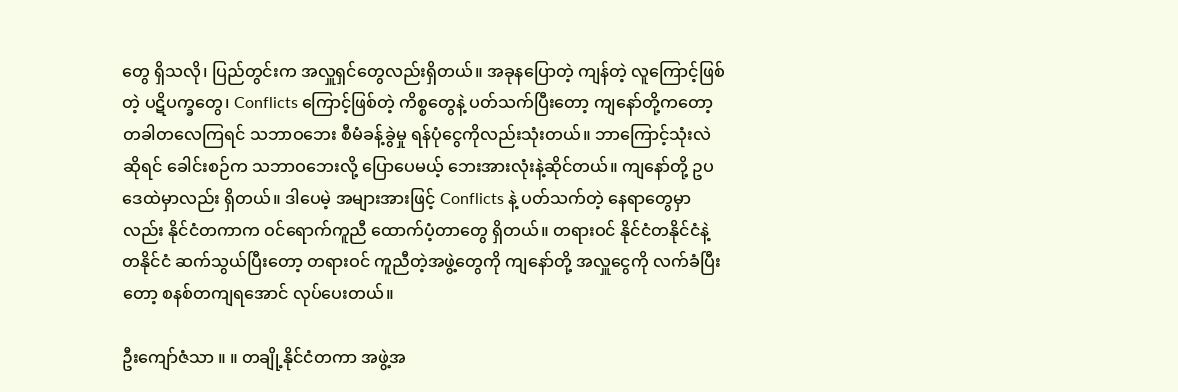တွေ ရှိသလို၊ ပြည်တွင်းက အလှူရှင်တွေလည်းရှိတယ်။ အခုနပြောတဲ့ ကျန်တဲ့ လူကြောင့်ဖြစ်တဲ့ ပဋိပက္ခတွေ၊ Conflicts ကြောင့်ဖြစ်တဲ့ ကိစ္စတွေနဲ့ ပတ်သက်ပြီးတော့ ကျနော်တို့ကတော့ တခါတလေကြရင် သဘာဝဘေး စီမံခန့်ခွဲမှု ရန်ပုံငွေကိုလည်းသုံးတယ်။ ဘာကြောင့်သုံးလဲဆိုရင် ခေါင်းစဉ်က သဘာဝဘေးလို့ ပြောပေမယ့် ဘေးအားလုံးနဲ့ဆိုင်တယ်။ ကျနော်တို့ ဥပဒေထဲမှာလည်း ရှိတယ်။ ဒါပေမဲ့ အများအားဖြင့် Conflicts နဲ့ ပတ်သက်တဲ့ နေရာတွေမှာလည်း နိုင်ငံတကာက ဝင်ရောက်ကူညီ ထောက်ပံ့တာတွေ ရှိတယ်။ တရားဝင် နိုင်ငံတနိုင်ငံနဲ့ တနိုင်ငံ ဆက်သွယ်ပြီးတော့ တရားဝင် ကူညီတဲ့အဖွဲ့တွေကို ကျနော်တို့ အလှူငွေကို လက်ခံပြီးတော့ စနစ်တကျရအောင် လုပ်ပေးတယ်။

ဦးကျော်ဇံသာ ။ ။ တချို့နိုင်ငံတကာ အဖွဲ့အ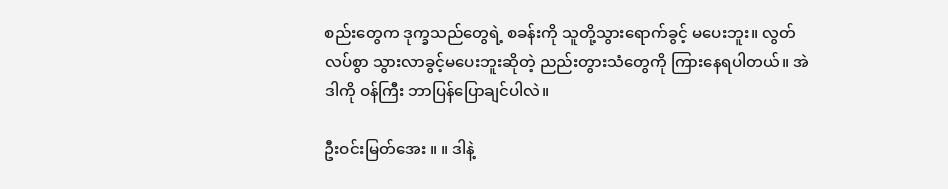စည်းတွေက ဒုက္ခသည်တွေရဲ့ စခန်းကို သူတို့သွားရောက်ခွင့် မပေးဘူး။ လွတ်လပ်စွာ သွားလာခွင့်မပေးဘူးဆိုတဲ့ ညည်းတွားသံတွေကို ကြားနေရပါတယ်။ အဲဒါကို ဝန်ကြီး ဘာပြန်ပြောချင်ပါလဲ။

ဦးဝင်းမြတ်အေး ။ ။ ဒါနဲ့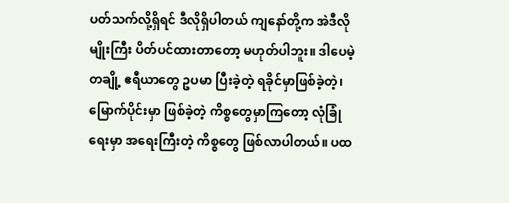ပတ်သက်လို့ရှိရင် ဒီလိုရှိပါတယ် ကျနော်တို့က အဲဒီလိုမျိုးကြီး ပိတ်ပင်ထားတာတော့ မဟုတ်ပါဘူး။ ဒါပေမဲ့ တချို့ ဧရီယာတွေ ဥပမာ ပြီးခဲ့တဲ့ ရခိုင်မှာဖြစ်ခဲ့တဲ့၊ မြောက်ပိုင်းမှာ ဖြစ်ခဲ့တဲ့ ကိစ္စတွေမှာကြတော့ လုံခြုံရေးမှာ အရေးကြီးတဲ့ ကိစ္စတွေ ဖြစ်လာပါတယ်။ ပထ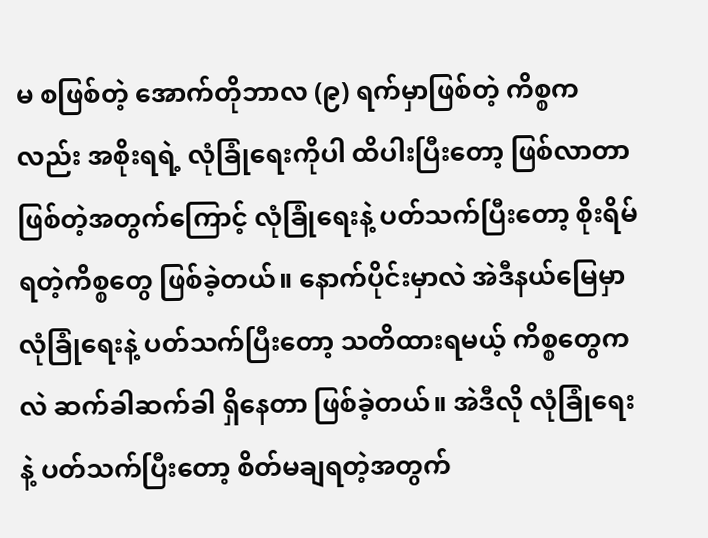မ စဖြစ်တဲ့ အောက်တိုဘာလ (၉) ရက်မှာဖြစ်တဲ့ ကိစ္စကလည်း အစိုးရရဲ့ လုံခြုံရေးကိုပါ ထိပါးပြီးတော့ ဖြစ်လာတာ ဖြစ်တဲ့အတွက်ကြောင့် လုံခြုံရေးနဲ့ ပတ်သက်ပြီးတော့ စိုးရိမ်ရတဲ့ကိစ္စတွေ ဖြစ်ခဲ့တယ်။ နောက်ပိုင်းမှာလဲ အဲဒီနယ်မြေမှာ လုံခြုံရေးနဲ့ ပတ်သက်ပြီးတော့ သတိထားရမယ့် ကိစ္စတွေကလဲ ဆက်ခါဆက်ခါ ရှိနေတာ ဖြစ်ခဲ့တယ်။ အဲဒီလို လုံခြုံရေးနဲ့ ပတ်သက်ပြီးတော့ စိတ်မချရတဲ့အတွက်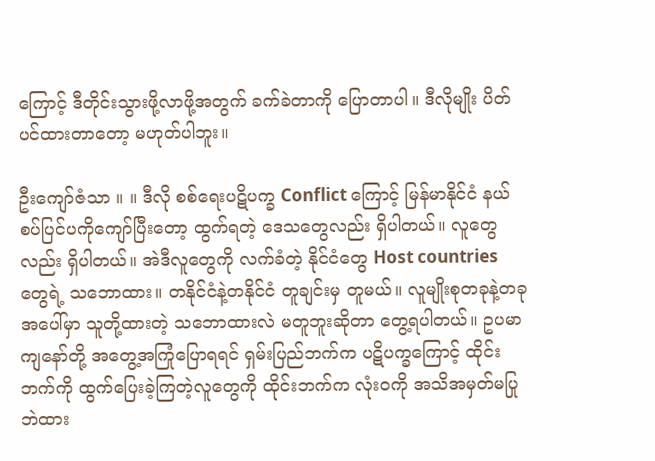ကြောင့် ဒီတိုင်းသွားဖို့လာဖို့အတွက် ခက်ခဲတာကို ပြောတာပါ။ ဒီလိုမျိုး ပိတ်ပင်ထားတာတော့ မဟုတ်ပါဘူး။

ဦးကျော်ဇံသာ ။ ။ ဒီလို စစ်ရေးပဋိပက္ခ Conflict ကြောင့် မြန်မာနိုင်ငံ နယ်စပ်ပြင်ပကိုကျော်ပြီးတော့ ထွက်ရတဲ့ ဒေသတွေလည်း ရှိပါတယ်။ လူတွေလည်း ရှိပါတယ်။ အဲဒီလူတွေကို လက်ခံတဲ့ နိုင်ငံတွေ Host countries တွေရဲ့ သဘောထား။ တနိုင်ငံနဲ့တနိုင်ငံ တူချင်းမှ တူမယ်။ လူမျိုးစုတခုနဲ့တခုအပေါ်မှာ သူတို့ထားတဲ့ သဘောထားလဲ မတူဘူးဆိုတာ တွေ့ရပါတယ်။ ဥပမာ ကျနော်တို့ အတွေ့အကြုံပြောရရင် ရှမ်းပြည်ဘက်က ပဋိပက္ခကြောင့် ထိုင်းဘက်ကို ထွက်ပြေးခဲ့ကြတဲ့လူတွေကို ထိုင်းဘက်က လုံးဝကို အသိအမှတ်မပြုဘဲထား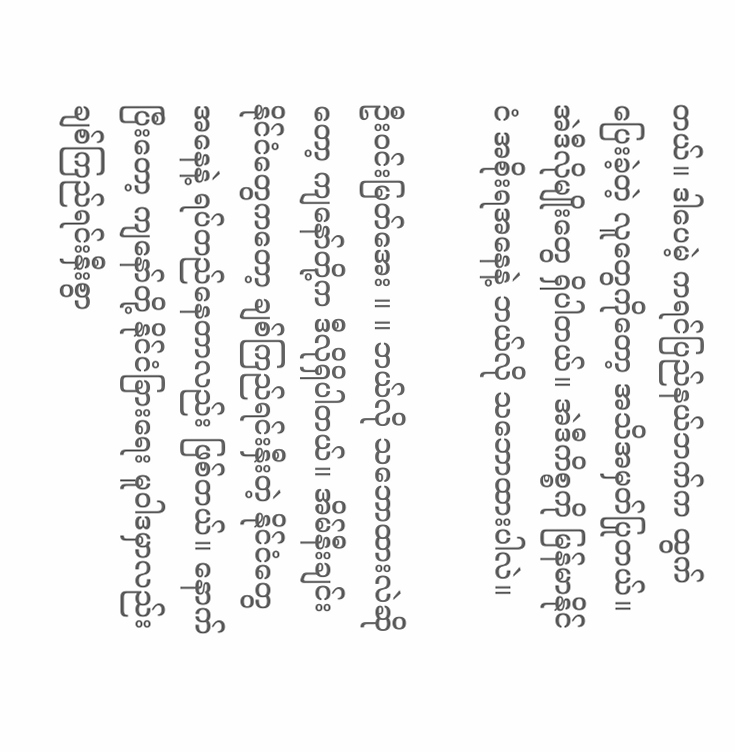တယ်။ ဒါပေမဲ့ ကရင်ပြည်နယ်ဘက်က ထွက်ပြေးခဲ့တဲ့ လူတွေကိုတော့ အသိအမှတ်ပြုတယ်။ အဲဒီလိုမျိုးတွေ ရှိပါတယ်။ အဲဒီကိစ္စကို မြန်မာနိုင်ငံ အစိုးရအနေနဲ့ ဘယ်လို သဘောထားပါလဲ။

ဦးဝင်းမြတ်အေး ။ ။ ဘယ်လို သဘောထားလဲဆိုတော့ ကျနော်တို့က ဒီလိုရှိပါတယ်။ အိမ်နီးချင်းနိုင်ငံတွေကတော့ ချစ်ကြည်ရင်းနှီးတဲ့ နိုင်ငံတွေအနေနဲ့ ရပ်တည်နေတာလည်း ဖြစ်တယ်။ နောက်ပြီးတော့ ကျနော်တို့ နိုင်ငံခြားရေး မူဝါဒမှာလည်း ချစ်ကြည်ရင်းနှီးစွာ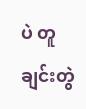ပဲ တူချင်းတွဲ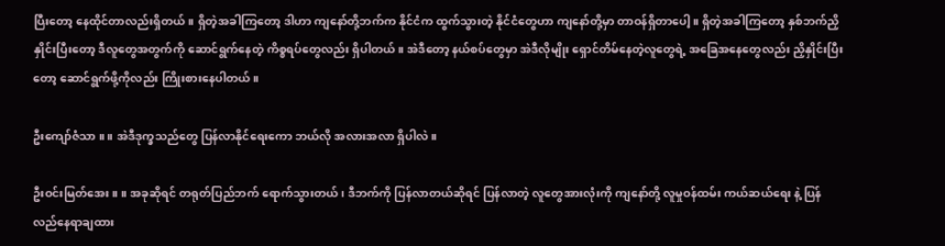ပြီးတော့ နေထိုင်တာလည်းရှိတယ်။ ရှိတဲ့အခါကြတော့ ဒါဟာ ကျနော်တို့ဘက်က နိုင်ငံက ထွက်သွားတဲ့ နိုင်ငံတွေဟာ ကျနော်တို့မှာ တာဝန်ရှိတာပေါ့။ ရှိတဲ့အခါကြတော့ နှစ်ဘက်ညှိနှိုင်းပြီးတော့ ဒီလူတွေအတွက်ကို ဆောင်ရွက်နေတဲ့ ကိစ္စရပ်တွေလည်း ရှိပါတယ်။ အဲဒီတော့ နယ်စပ်တွေမှာ အဲဒီလိုမျိုး ရှောင်တိမ်နေတဲ့လူတွေရဲ့ အခြေအနေတွေလည်း ညှိနှိုင်းပြီးတော့ ဆောင်ရွက်ဖို့ကိုလည်း ကြိုးစားနေပါတယ်။

ဦးကျော်ဇံသာ ။ ။ အဲဒီဒုက္ခသည်တွေ ပြန်လာနိုင်ရေးကော ဘယ်လို အလားအလာ ရှိပါလဲ။

ဦးဝင်းမြတ်အေး ။ ။ အခုဆိုရင် တရုတ်ပြည်ဘက် ရောက်သွားတယ်၊ ဒီဘက်ကို ပြန်လာတယ်ဆိုရင် ပြန်လာတဲ့ လူတွေအားလုံးကို ကျနော်တို့ လူမှုဝန်ထမ်း ကယ်ဆယ်ရေး နဲ့ ပြန်လည်နေရာချထား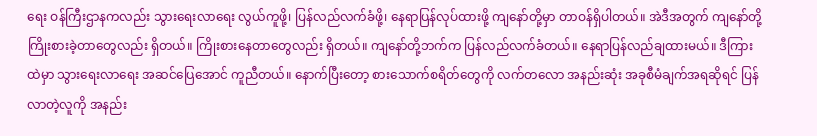ရေး ဝန်ကြီးဌာနကလည်း သွားရေးလာရေး လွယ်ကူဖို့၊ ပြန်လည်လက်ခံဖို့၊ နေရာပြန်လုပ်ထားဖို့ ကျနော်တို့မှာ တာဝန်ရှိပါတယ်။ အဲဒီအတွက် ကျနော်တို့ ကြိုးစားခဲ့တာတွေလည်း ရှိတယ်။ ကြိုးစားနေတာတွေလည်း ရှိတယ်။ ကျနော်တို့ဘက်က ပြန်လည်လက်ခံတယ်။ နေရာပြန်လည်ချထားမယ်။ ဒီကြားထဲမှာ သွားရေးလာရေး အဆင်ပြေအောင် ကူညီတယ်။ နောက်ပြီးတော့ စားသောက်စရိတ်တွေကို လက်တလော အနည်းဆုံး အခုစီမံချက်အရဆိုရင် ပြန်လာတဲ့လူကို အနည်း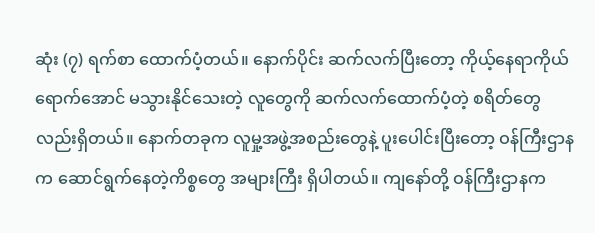ဆုံး (၇) ရက်စာ ထောက်ပံ့တယ်။ နောက်ပိုင်း ဆက်လက်ပြီးတော့ ကိုယ့်နေရာကိုယ်ရောက်အောင် မသွားနိုင်သေးတဲ့ လူတွေကို ဆက်လက်ထောက်ပံ့တဲ့ စရိတ်တွေလည်းရှိတယ်။ နောက်တခုက လူမှု့အဖွဲ့အစည်းတွေနဲ့ ပူးပေါင်းပြီးတော့ ဝန်ကြီးဌာနက ဆောင်ရွက်နေတဲ့ကိစ္စတွေ အများကြီး ရှိပါတယ်။ ကျနော်တို့ ဝန်ကြီးဌာနက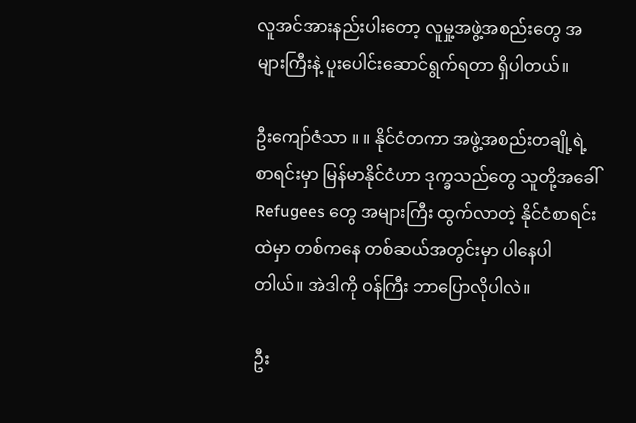လူအင်အားနည်းပါးတော့ လူမှု့အဖွဲ့အစည်းတွေ အများကြီးနဲ့ ပူးပေါင်းဆောင်ရွက်ရတာ ရှိပါတယ်။

ဦးကျော်ဇံသာ ။ ။ နိုင်ငံတကာ အဖွဲ့အစည်းတချို့ရဲ့ စာရင်းမှာ မြန်မာနိုင်ငံဟာ ဒုက္ခသည်တွေ သူတို့အခေါ် Refugees တွေ အများကြီး ထွက်လာတဲ့ နိုင်ငံစာရင်းထဲမှာ တစ်ကနေ တစ်ဆယ်အတွင်းမှာ ပါနေပါတါယ်။ အဲဒါကို ဝန်ကြီး ဘာပြောလိုပါလဲ။

ဦး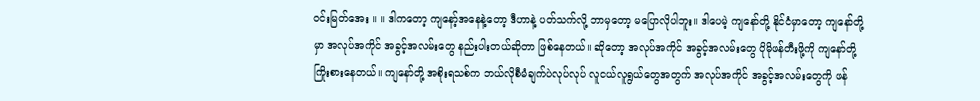ဝင်းမြတ်အေး ။ ။ ဒါကတော့ ကျနော့်အနေနဲ့တော့ ဒီဟာနဲ့ ပတ်သက်လို့ ဘာမှတော့ မပြောလိုပါဘူး။ ဒါပေမဲ့ ကျနော်တို့ နိုင်ငံမှာတော့ ကျနော်တို့မှာ အလုပ်အကိုင် အခွင့်အလမ်းတွေ နည်းပါးတယ်ဆိုတာ ဖြစ်နေတယ်။ ဆိုတော့ အလုပ်အကိုင် အခွင့်အလမ်းတွေ ပိုမိုဖန်တီးဖို့ကို ကျနော်တို့ ကြိုးစားနေတယ်။ ကျနော်တို့ အစိုးရသစ်က ဘယ်လိုစီမံချက်ပဲလုပ်လုပ် လူငယ်လူရွယ်တွေအတွက် အလုပ်အကိုင် အခွင့်အလမ်းတွေကို ဖန်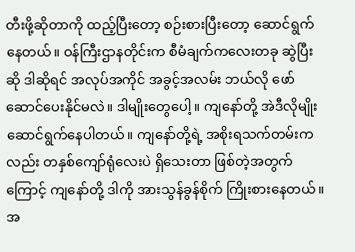တီးဖို့ဆိုတာကို ထည့်ပြီးတော့ စဉ်းစားပြီးတော့ ဆောင်ရွက်နေတယ်။ ဝန်ကြီးဌာနတိုင်းက စီမံချက်ကလေးတခု ဆွဲပြီးဆို ဒါဆိုရင် အလုပ်အကိုင် အခွင့်အလမ်း ဘယ်လို ဖော်ဆောင်ပေးနိုင်မလဲ။ ဒါမျိုးတွေပေါ့။ ကျနော်တို့ အဲဒီလိုမျိုး ဆောင်ရွက်နေပါတယ်။ ကျနော်တို့ရဲ့ အစိုးရသက်တမ်းကလည်း တနှစ်ကျော်ရုံလေးပဲ ရှိသေးတာ ဖြစ်တဲ့အတွက်ကြောင့် ကျနော်တို့ ဒါကို အားသွန်ခွန်စိုက် ကြိုးစားနေတယ်။ အ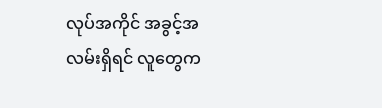လုပ်အကိုင် အခွင့်အလမ်းရှိရင် လူတွေက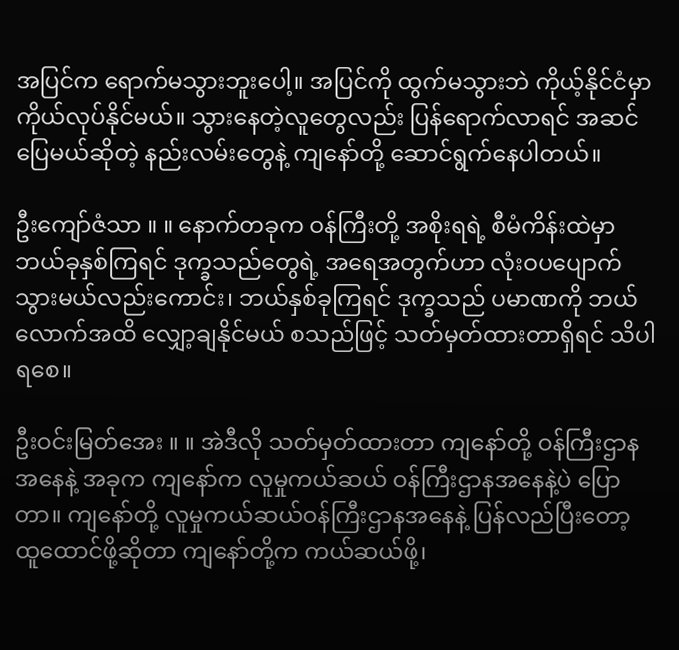အပြင်က ရောက်မသွားဘူးပေါ့။ အပြင်ကို ထွက်မသွားဘဲ ကိုယ့်နိုင်ငံမှာ ကိုယ်လုပ်နိုင်မယ်။ သွားနေတဲ့လူတွေလည်း ပြန်ရောက်လာရင် အဆင်ပြေမယ်ဆိုတဲ့ နည်းလမ်းတွေနဲ့ ကျနော်တို့ ဆောင်ရွက်နေပါတယ်။

ဦးကျော်ဇံသာ ။ ။ နောက်တခုက ဝန်ကြီးတို့ အစိုးရရဲ့ စီမံကိန်းထဲမှာ ဘယ်ခုနှစ်ကြရင် ဒုက္ခသည်တွေရဲ့ အရေအတွက်ဟာ လုံးဝပပျောက်သွားမယ်လည်းကောင်း၊ ဘယ်နှစ်ခုကြရင် ဒုက္ခသည် ပမာဏကို ဘယ်လောက်အထိ လျှော့ချနိုင်မယ် စသည်ဖြင့် သတ်မှတ်ထားတာရှိရင် သိပါရစေ။

ဦးဝင်းမြတ်အေး ။ ။ အဲဒီလို သတ်မှတ်ထားတာ ကျနော်တို့ ဝန်ကြီးဌာနအနေနဲ့ အခုက ကျနော်က လူမှုကယ်ဆယ် ဝန်ကြီးဌာနအနေနဲ့ပဲ ပြောတာ။ ကျနော်တို့ လူမှုကယ်ဆယ်ဝန်ကြီးဌာနအနေနဲ့ ပြန်လည်ပြီးတော့ ထူထောင်ဖို့ဆိုတာ ကျနော်တို့က ကယ်ဆယ်ဖို့၊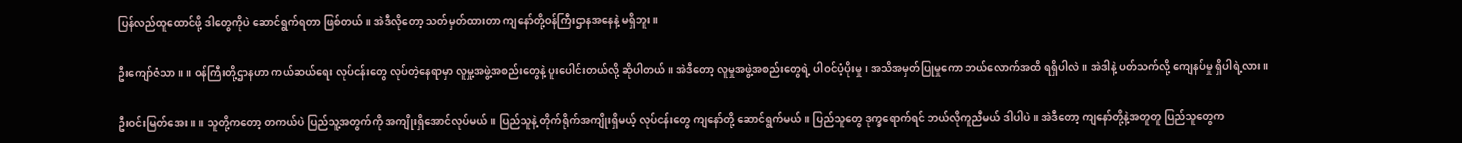ပြန်လည်ထူထောင်ဖို့ ဒါတွေကိုပဲ ဆောင်ရွက်ရတာ ဖြစ်တယ်။ အဲဒီလိုတော့ သတ်မှတ်ထားတာ ကျနော်တို့ဝန်ကြီးဌာနအနေနဲ့ မရှိဘူး။

ဦးကျော်ဇံသာ ။ ။ ဝန်ကြီးတို့ဌာနဟာ ကယ်ဆယ်ရေး လုပ်ငန်းတွေ လုပ်တဲ့နေရာမှာ လူမှု့အဖွဲ့အစည်းတွေနဲ့ ပူးပေါင်းတယ်လို့ ဆိုပါတယ်။ အဲဒီတော့ လူမှုအဖွဲ့အစည်းတွေရဲ့ ပါဝင်ပံ့ပိုးမှု၊ အသိအမှတ်ပြုမှုကော ဘယ်လောက်အထိ ရရှိပါလဲ။ အဲဒါနဲ့ ပတ်သက်လို့ ကျေနပ်မှု ရှိပါရဲ့လား။

ဦးဝင်းမြတ်အေး ။ ။ သူတို့ကတော့ တကယ်ပဲ ပြည်သူ့အတွက်ကို အကျိုးရှိအောင်လုပ်မယ်။ ပြည်သူနဲ့ တိုက်ရိုက်အကျိုးရှိမယ့် လုပ်ငန်းတွေ ကျနော်တို့ ဆောင်ရွက်မယ်။ ပြည်သူတွေ ဒုက္ခရောက်ရင် ဘယ်လိုကူညီမယ် ဒါပါပဲ။ အဲဒီတော့ ကျနော်တို့နဲ့အတူတူ ပြည်သူတွေက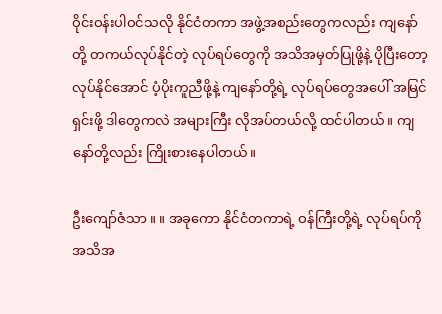ဝိုင်းဝန်းပါဝင်သလို နိုင်ငံတကာ အဖွဲ့အစည်းတွေကလည်း ကျနော်တို့ တကယ်လုပ်နိုင်တဲ့ လုပ်ရပ်တွေကို အသိအမှတ်ပြုဖို့နဲ့ ပိုပြီးတော့ လုပ်နိုင်အောင် ပံ့ပိုးကူညီဖို့နဲ့ ကျနော်တို့ရဲ့ လုပ်ရပ်တွေအပေါ် အမြင်ရှင်းဖို့ ဒါတွေကလဲ အများကြီး လိုအပ်တယ်လို့ ထင်ပါတယ်။ ကျနော်တို့လည်း ကြိုးစားနေပါတယ်။

ဦးကျော်ဇံသာ ။ ။ အခုကော နိုင်ငံတကာရဲ့ ဝန်ကြီးတို့ရဲ့ လုပ်ရပ်ကို အသိအ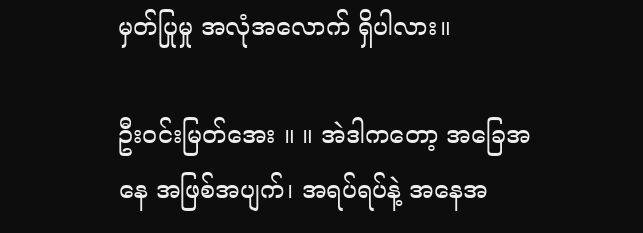မှတ်ပြုမှု အလုံအလောက် ရှိပါလား။

ဦးဝင်းမြတ်အေး ။ ။ အဲဒါကတော့ အခြေအနေ အဖြစ်အပျက်၊ အရပ်ရပ်နဲ့ အနေအ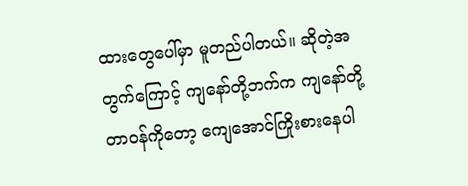ထားတွေပေါ်မှာ မူတည်ပါတယ်။ ဆိုတဲ့အတွက်ကြောင့် ကျနော်တို့ဘက်က ကျနော်တို့တာဝန်ကိုတော့ ကျေအောင်ကြိုးစားနေပါ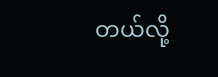တယ်လို့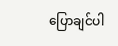ပြောချင်ပါ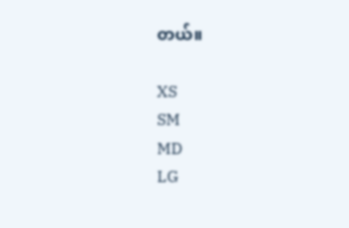တယ်။

XS
SM
MD
LG